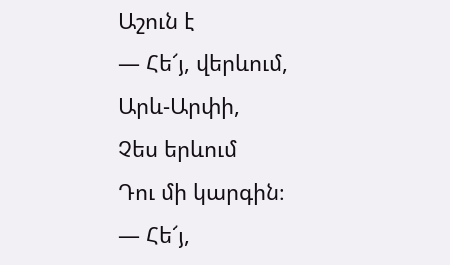Աշուն է
— Հե՜յ, վերևում,
Արև-Արփի,
Չես երևում
Դու մի կարգին։
— Հե՜յ,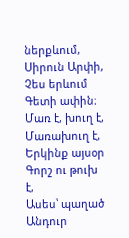ներքևում,
Սիրուն Արփի,
Չես երևում
Գետի ափին։
Մառ է, խուղ է,
Մառախուղ է,
Երկինք այսօր
Գորշ ու թուխ է,
Ասես՝ պաղած
Անդուր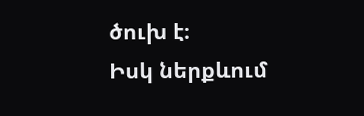ծուխ է։
Իսկ ներքևում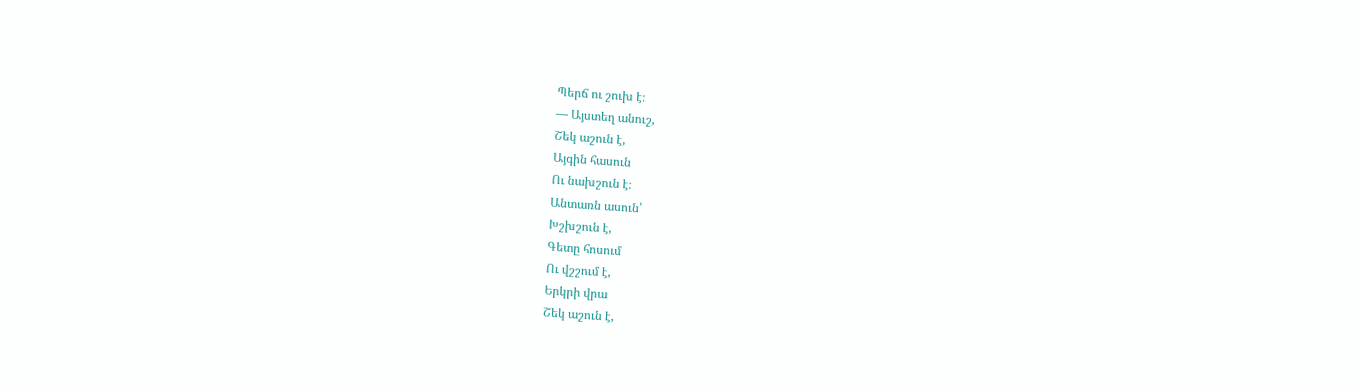Պերճ ու շուխ է։
— Այստեղ անուշ,
Շեկ աշուն է,
Այգին հասուն
Ու նախշուն է։
Անտառն ասուն՝
Խշխշուն է,
Գետը հոսում
Ու վշշում է,
Երկրի վրա
Շեկ աշուն է,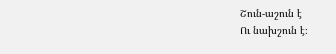Շուն-աշուն է
Ու նախշուն է։